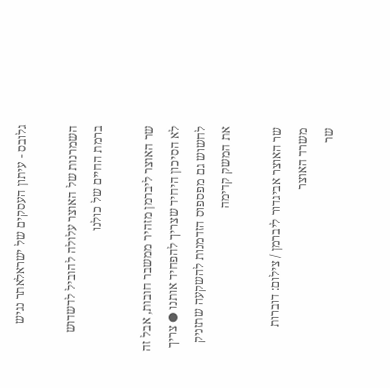גלובס - עיתון העסקים של ישראלאתר נגיש

השמרנות של האוצר עלולה להוביל לדשדוש ברמת החיים של כולנו

שר האוצר ליברמן מזהיר ממשבר חובות, אבל זה לא הסיכון היחיד שצריך להפחיד אותנו ● צריך לחשוש גם מפספוס הזדמנות להשקעה שתזניק את המשק קדימה

שר האוצר אביגדור ליברמן / צילום: דוברות משרד האוצר
שר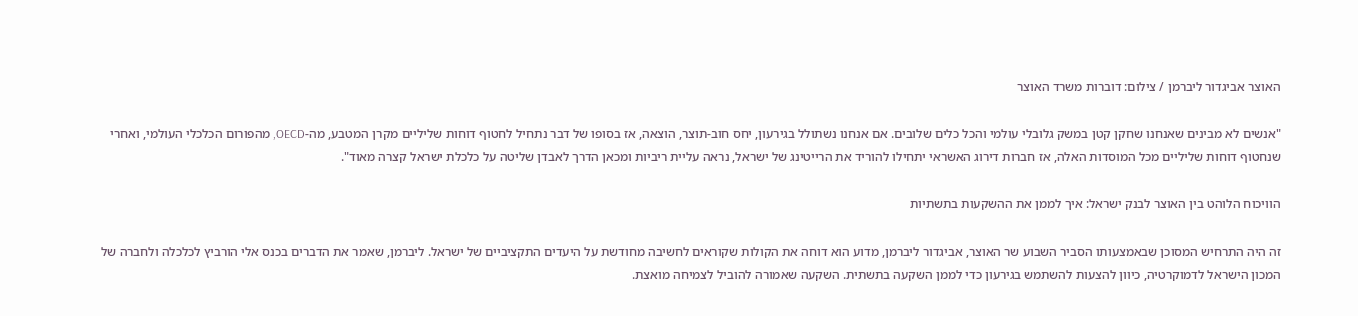האוצר אביגדור ליברמן / צילום: דוברות משרד האוצר

"אנשים לא מבינים שאנחנו שחקן קטן במשק גלובלי עולמי והכל כלים שלובים. אם אנחנו נשתולל בגירעון, יחס חוב-תוצר, הוצאה, אז בסופו של דבר נתחיל לחטוף דוחות שליליים מקרן המטבע, מה-OECD, מהפורום הכלכלי העולמי, ואחרי שנחטוף דוחות שליליים מכל המוסדות האלה, אז חברות דירוג האשראי יתחילו להוריד את הרייטינג של ישראל, נראה עליית ריביות ומכאן הדרך לאבדן שליטה על כלכלת ישראל קצרה מאוד".

הוויכוח הלוהט בין האוצר לבנק ישראל: איך לממן את ההשקעות בתשתיות

זה היה התרחיש המסוכן שבאמצעותו הסביר השבוע שר האוצר, אביגדור ליברמן, מדוע הוא דוחה את הקולות שקוראים לחשיבה מחודשת על היעדים התקציביים של ישראל. ליברמן, שאמר את הדברים בכנס אלי הורביץ לכלכלה ולחברה של המכון הישראל לדמוקרטיה, כיוון להצעות להשתמש בגירעון כדי לממן השקעה בתשתית. השקעה שאמורה להוביל לצמיחה מואצת.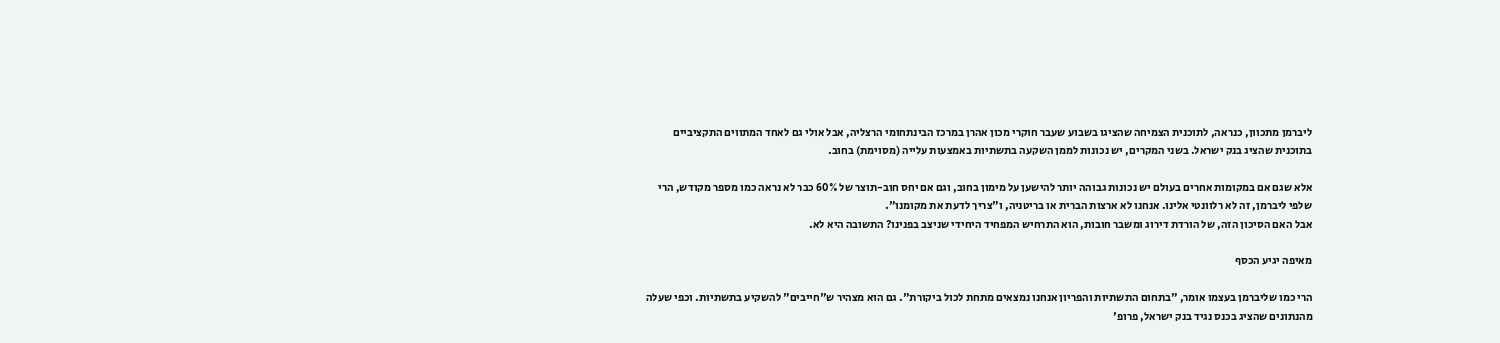ליברמן מתכוון, כנראה, לתוכנית הצמיחה שהציגו בשבוע שעבר חוקרי מכון אהרן במרכז הבינתחומי הרצליה, אבל אולי גם לאחד המתווים התקציביים בתוכנית שהציג בנק ישראל. בשני המקרים, יש נכונות לממן השקעה בתשתיות באמצעות עלייה (מסוימת) בחוב.

אלא שגם אם במקומות אחרים בעולם יש נכונות גבוהה יותר להישען על מימון בחוב, וגם אם יחס חוב-תוצר של 60% כבר לא נראה כמו מספר מקודש, הרי שלפי ליברמן, זה לא רלוונטי אלינו. אנחנו לא ארצות הברית או בריטניה, ו"צריך לדעת את מקומנו".
אבל האם הסיכון הזה, של הורדת דירוג ומשבר חובות, הוא התרחיש המפחיד היחידי שניצב בפנינו? התשובה היא לא.

מאיפה יגיע הכסף

הרי כמו שליברמן בעצמו אומר, "בתחום התשתיות והפריון אנחנו נמצאים מתחת לכול ביקורת". גם הוא מצהיר ש"חייבים" להשקיע בתשתיות. וכפי שעלה מהנתונים שהציג בכנס נגיד בנק ישראל, פרופ'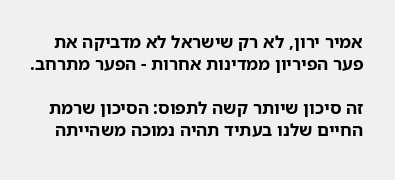אמיר ירון, לא רק שישראל לא מדביקה את פער הפיריון ממדינות אחרות - הפער מתרחב.

זה סיכון שיותר קשה לתפוס: הסיכון שרמת החיים שלנו בעתיד תהיה נמוכה משהייתה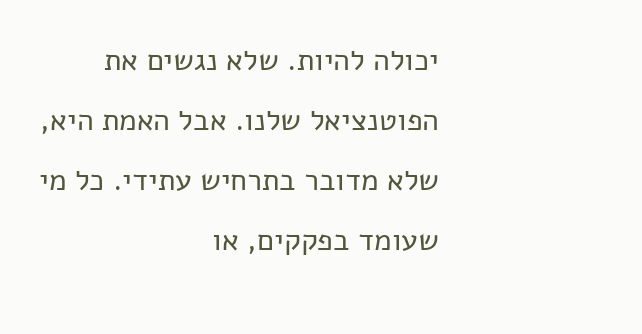יכולה להיות. שלא נגשים את הפוטנציאל שלנו. אבל האמת היא, שלא מדובר בתרחיש עתידי. כל מי שעומד בפקקים, או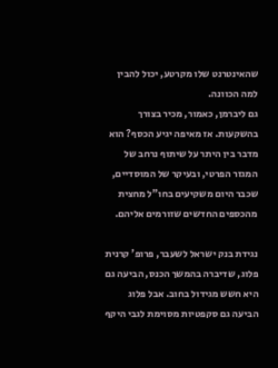שהאינטרנט שלו מקרטע, יכול להבין למה הכוונה.
גם ליברמן, כאמור, מכיר בצורך בהשקעות. אז מאיפה יגיע הכסף? הוא מדבר בין היתר על שיתוף נרחב של המגזר הפרטי, ובעיקר של המוסדיים, שכבר היום משקיעים בחו"ל מחצית מהכספים החדשים שזורמים אליהם.

נגידת בנק ישראל לשעבר, פרופ' קרנית פלוג, שדיברה בהמשך הכנס, הביעה גם היא חשש מגידול בחוב. אבל פלוג הביעה גם סקפטיות מסוימת לגבי היקף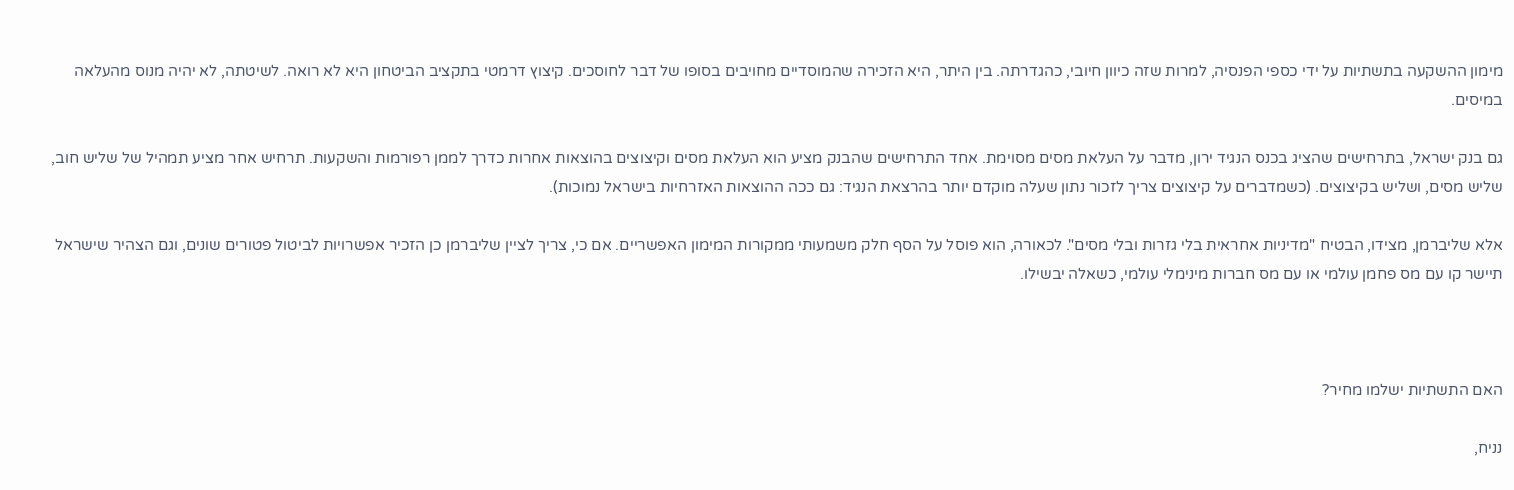מימון ההשקעה בתשתיות על ידי כספי הפנסיה, למרות שזה כיוון חיובי, כהגדרתה. בין היתר, היא הזכירה שהמוסדיים מחויבים בסופו של דבר לחוסכים. קיצוץ דרמטי בתקציב הביטחון היא לא רואה. לשיטתה, לא יהיה מנוס מהעלאה במיסים.

גם בנק ישראל, בתרחישים שהציג בכנס הנגיד ירון, מדבר על העלאת מסים מסוימת. אחד התרחישים שהבנק מציע הוא העלאת מסים וקיצוצים בהוצאות אחרות כדרך לממן רפורמות והשקעות. תרחיש אחר מציע תמהיל של שליש חוב, שליש מסים, ושליש בקיצוצים. (כשמדברים על קיצוצים צריך לזכור נתון שעלה מוקדם יותר בהרצאת הנגיד: גם ככה ההוצאות האזרחיות בישראל נמוכות).

אלא שליברמן, מצידו, הבטיח "מדיניות אחראית בלי גזרות ובלי מסים". לכאורה, הוא פוסל על הסף חלק משמעותי ממקורות המימון האפשריים. אם כי, צריך לציין שליברמן כן הזכיר אפשרויות לביטול פטורים שונים, וגם הצהיר שישראל תיישר קו עם מס פחמן עולמי או עם מס חברות מינימלי עולמי, כשאלה יבשילו.



האם התשתיות ישלמו מחיר?

נניח,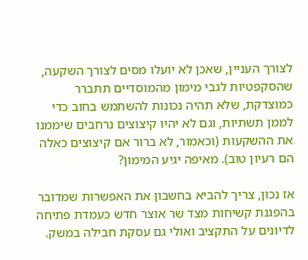לצורך העניין, שאכן לא יועלו מסים לצורך השקעה, שהסקפטיות לגבי מימון מהמוסדיים תתברר כמוצדקת, שלא תהיה נכונות להשתמש בחוב כדי לממן תשתיות, וגם לא יהיו קיצוצים נרחבים שיממנו את ההשקעות (וכאמור, לא ברור אם קיצוצים כאלה הם רעיון טוב). מאיפה יגיע המימון?

אז נכון, צריך להביא בחשבון את האפשרות שמדובר בהפגנת קשיחות מצד שר אוצר חדש כעמדת פתיחה לדיונים על התקציב ואולי גם עסקת חבילה במשק.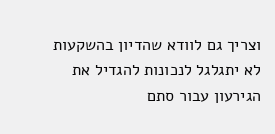וצריך גם לוודא שהדיון בהשקעות לא יתגלגל לנכונות להגדיל את הגירעון עבור סתם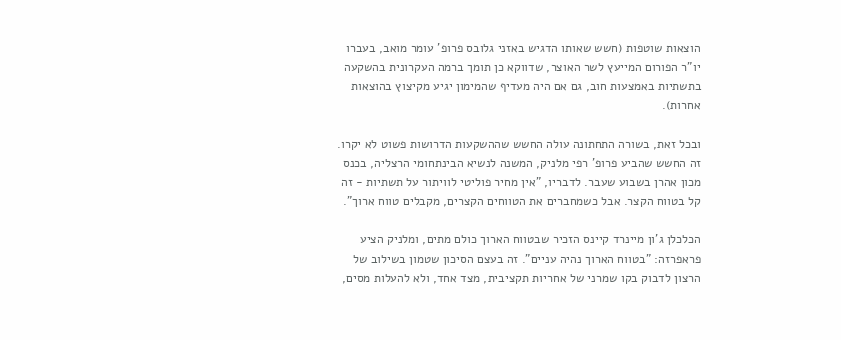הוצאות שוטפות (חשש שאותו הדגיש באזני גלובס פרופ' עומר מואב, בעברו יו"ר הפורום המייעץ לשר האוצר, שדווקא כן תומך ברמה העקרונית בהשקעה בתשתיות באמצעות חוב, גם אם היה מעדיף שהמימון יגיע מקיצוץ בהוצאות אחרות).

ובכל זאת, בשורה התחתונה עולה החשש שההשקעות הדרושות פשוט לא יקרו. זה החשש שהביע פרופ' רפי מלניק, המשנה לנשיא הבינתחומי הרצליה, בכנס מכון אהרן בשבוע שעבר. לדבריו, "אין מחיר פוליטי לוויתור על תשתיות - זה קל בטווח הקצר. אבל כשמחברים את הטווחים הקצרים, מקבלים טווח ארוך".

הכלכלן ג'ון מיינרד קיינס הזכיר שבטווח הארוך כולם מתים, ומלניק הציע פראפרזה: "בטווח הארוך נהיה עניים". זה בעצם הסיכון שטמון בשילוב של הרצון לדבוק בקו שמרני של אחריות תקציבית, מצד אחד, ולא להעלות מסים,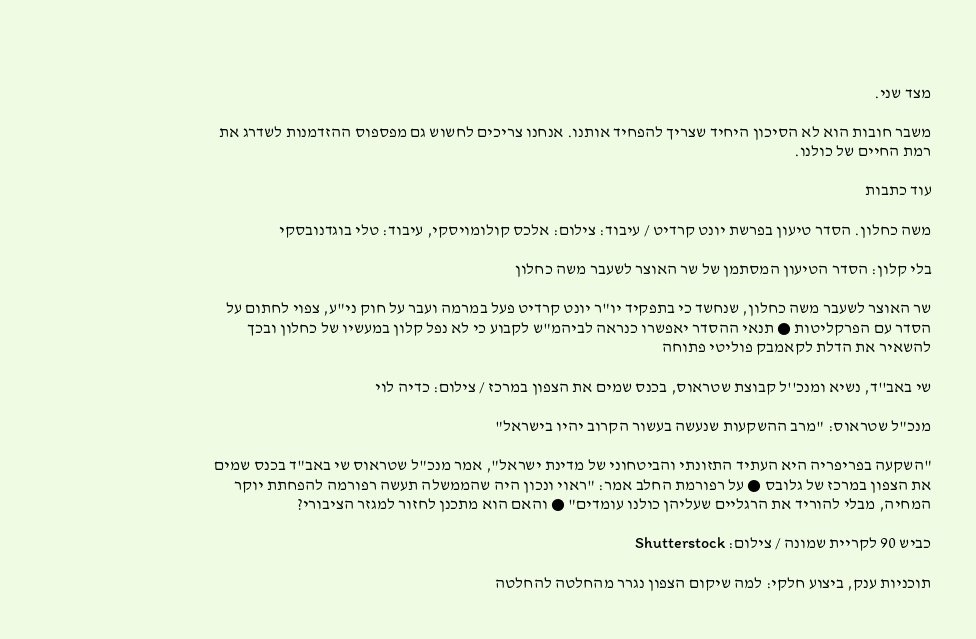מצד שני.

משבר חובות הוא לא הסיכון היחיד שצריך להפחיד אותנו. אנחנו צריכים לחשוש גם מפספוס ההזדמנות לשדרג את רמת החיים של כולנו.

עוד כתבות

משה כחלון. הסדר טיעון בפרשת יונט קרדיט / עיבוד: צילום: אלכס קולומויסקי, עיבוד: טלי בוגדנובסקי

בלי קלון: הסדר הטיעון המסתמן של שר האוצר לשעבר משה כחלון

שר האוצר לשעבר משה כחלון, שנחשד כי בתפקיד יו"ר יונט קרדיט פעל במרמה ועבר על חוק ני"ע, צפוי לחתום על הסדר עם הפרקליטות ● תנאי ההסדר יאפשרו כנראה לביהמ"ש לקבוע כי לא נפל קלון במעשיו של כחלון ובכך להשאיר את הדלת לקאמבק פוליטי פתוחה

שי באב''ד, נשיא ומנכ''ל קבוצת שטראוס, בכנס שמים את הצפון במרכז / צילום: כדיה לוי

מנכ"ל שטראוס: "מרב ההשקעות שנעשה בעשור הקרוב יהיו בישראל"

"השקעה בפריפריה היא העתיד התזונתי והביטחוני של מדינת ישראל", אמר מנכ"ל שטראוס שי באב"ד בכנס שמים את הצפון במרכז של גלובס ● על רפורמת החלב אמר: "ראוי ונכון היה שהממשלה תעשה רפורמה להפחתת יוקר המחיה, מבלי להוריד את הרגליים שעליהן כולנו עומדים" ● והאם הוא מתכנן לחזור למגזר הציבורי?

כביש 90 לקריית שמונה / צילום: Shutterstock

תוכניות ענק, ביצוע חלקי: למה שיקום הצפון נגרר מהחלטה להחלטה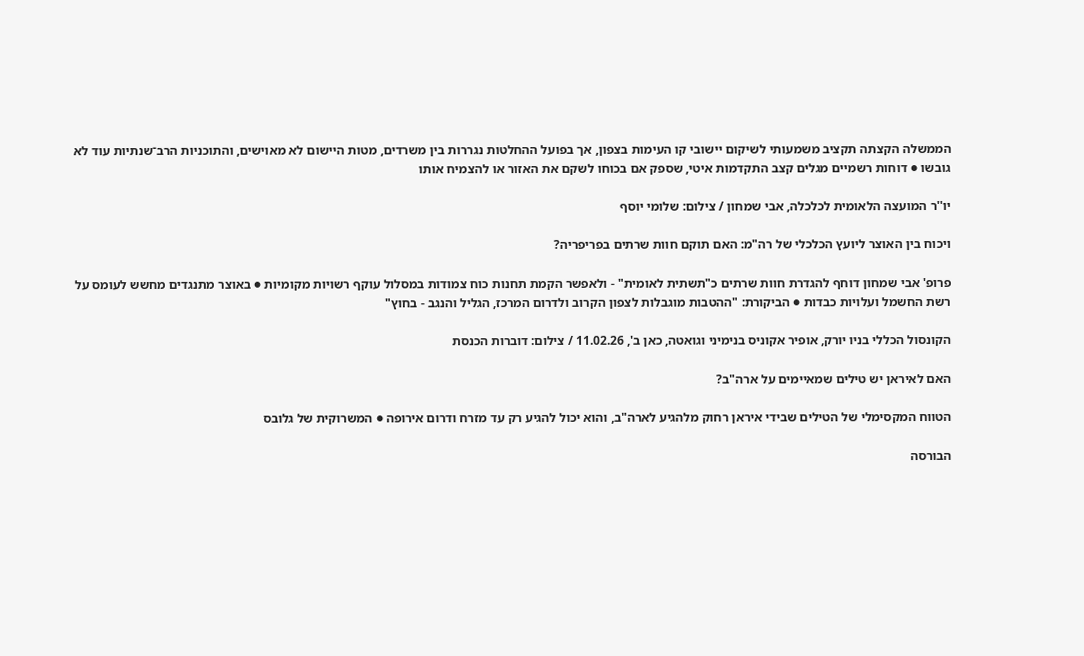הממשלה הקצתה תקציב משמעותי לשיקום יישובי קו העימות בצפון, אך בפועל ההחלטות נגררות בין משרדים, מטות היישום לא מאוישים, והתוכניות הרב־שנתיות עוד לא גובשו ● דוחות רשמיים מגלים קצב התקדמות איטי, שספק אם בכוחו לשקם את האזור או להצמיח אותו

יו''ר המועצה הלאומית לכלכלה, אבי שמחון / צילום: שלומי יוסף

ויכוח בין האוצר ליועץ הכלכלי של רה"מ: האם תוקם חוות שרתים בפריפריה?

פרופ' אבי שמחון דוחף להגדרת חוות שרתים כ"תשתית לאומית" - ולאפשר הקמת תחנות כוח צמודות במסלול עוקף רשויות מקומיות ● באוצר מתנגדים מחשש לעומס על רשת החשמל ועלויות כבדות ● הביקורת: "ההטבות מוגבלות לצפון הקרוב ולדרום המרכז, הגליל והנגב - בחוץ"

הקונסול הכללי בניו יורק, אופיר אקוניס בנימיני וגואטה, כאן ב', 11.02.26 / צילום: דוברות הכנסת

האם לאיראן יש טילים שמאיימים על ארה"ב?

הטווח המקסימלי של הטילים שבידי איראן רחוק מלהגיע לארה"ב, והוא יכול להגיע רק עד מזרח ודרום אירופה ● המשרוקית של גלובס

הבורסה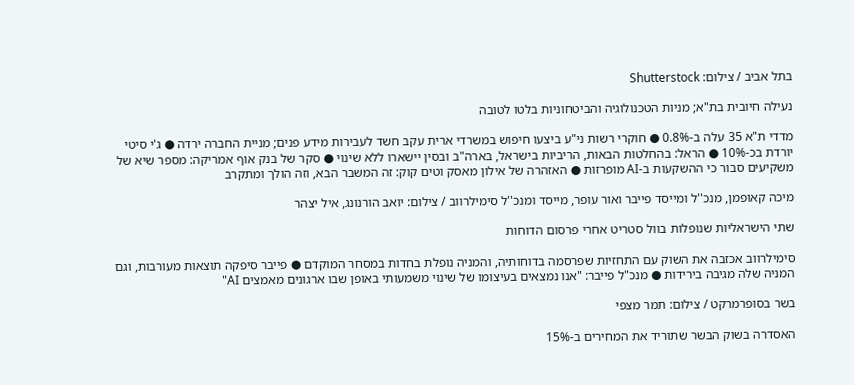בתל אביב / צילום: Shutterstock

נעילה חיובית בת"א; מניות הטכנולוגיה והביטחוניות בלטו לטובה

מדדי ת"א 35 עלה ב-0.8% ● חוקרי רשות ני"ע ביצעו חיפוש במשרדי ארית עקב חשד לעבירות מידע פנים; מניית החברה ירדה ● ג'י סיטי יורדת בכ-10% ● הראל: בהחלטות הבאות, הריביות בישראל, בארה"ב ובסין יישארו ללא שינוי ● סקר של בנק אוף אמריקה: מספר שיא של משקיעים סבור כי ההשקעות ב-AI מופרזות ● האזהרה של אילון מאסק וטים קוק: זה המשבר הבא, וזה הולך ומתקרב

מיכה קאופמן, מנכ''ל ומייסד פייבר ואור עופר, מייסד ומנכ''ל סימילרווב / צילום: יואב הורנונג, איל יצהר

שתי הישראליות שנופלות בוול סטריט אחרי פרסום הדוחות

סימילרווב אכזבה את השוק עם התחזיות שפרסמה בדוחותיה, והמניה נופלת בחדות במסחר המוקדם ● פייבר סיפקה תוצאות מעורבות, וגם המניה שלה מגיבה בירידות ● מנכ"ל פייבר: "אנו נמצאים בעיצומו של שינוי משמעותי באופן שבו ארגונים מאמצים AI"

בשר בסופרמרקט / צילום: תמר מצפי

האסדרה בשוק הבשר שתוריד את המחירים ב-15%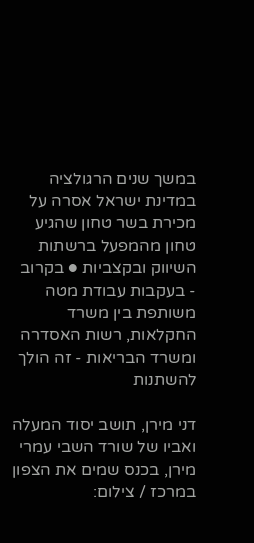במשך שנים הרגולציה במדינת ישראל אסרה על מכירת בשר טחון שהגיע טחון מהמפעל ברשתות השיווק ובקצביות ● בקרוב - בעקבות עבודת מטה משותפת בין משרד החקלאות, רשות האסדרה ומשרד הבריאות - זה הולך להשתנות

דני מירן, תושב יסוד המעלה ואביו של שורד השבי עמרי מירן, בכנס שמים את הצפון במרכז / צילום: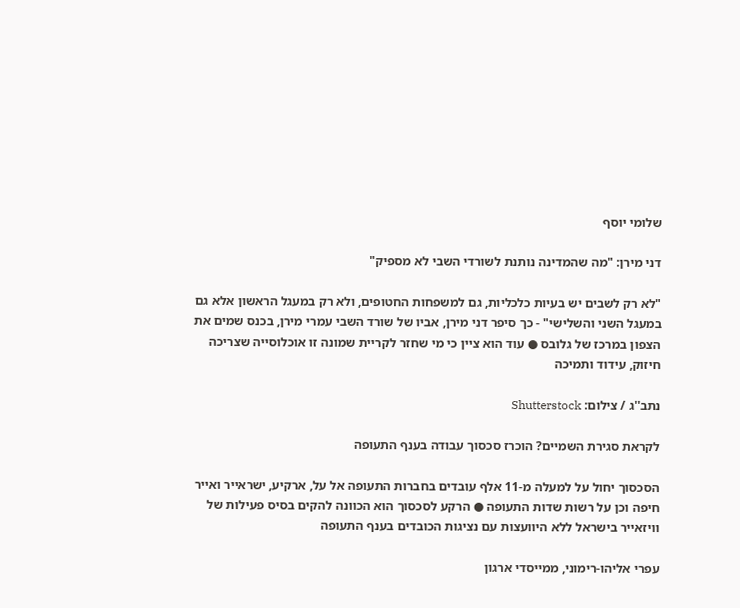שלומי יוסף

דני מירן: "מה שהמדינה נותנת לשורדי השבי לא מספיק"

"לא רק לשבים יש בעיות כלכליות, גם למשפחות החטופים, ולא רק במעגל הראשון אלא גם במעגל השני והשלישי" - כך סיפר דני מירן, אביו של שורד השבי עמרי מירן, בכנס שמים את הצפון במרכז של גלובס ● עוד הוא ציין כי מי שחזר לקריית שמונה זו אוכלוסייה שצריכה חיזוק, עידוד ותמיכה

נתב''ג / צילום: Shutterstock

לקראת סגירת השמיים? הוכרז סכסוך עבודה בענף התעופה

הסכסוך יחול על למעלה מ-11 אלף עובדים בחברות התעופה אל על, ארקיע, ישראייר ואייר חיפה וכן על רשות שדות התעופה ● הרקע לסכסוך הוא הכוונה להקים בסיס פעילות של וויזאייר בישראל ללא היוועצות עם נציגות הכובדים בענף התעופה

עפרי אליהו-רימוני, ממייסדי ארגון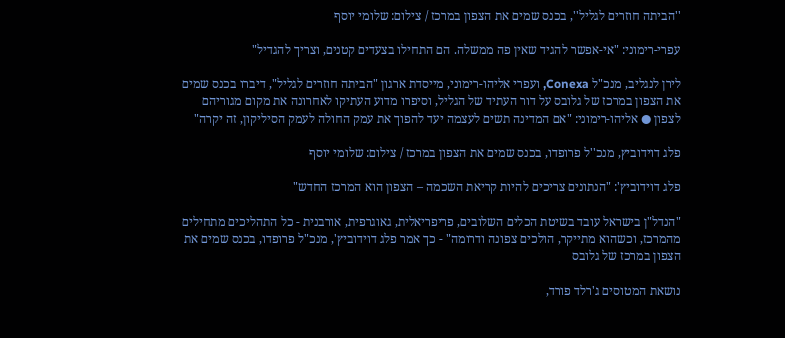''הביתה חוזרים לגליל'', בכנס שמים את הצפון במרכז / צילום: שלומי יוסף

עפרי-רימוני: "אי-אפשר להגיד שאין פה ממשלה. הם התחילו בצעדים קטנים, וצריך להגדיל"

לירן לנגליב, מנכ"ל Conexa, ועפרי אליהו-רימוני, מייסדת ארגון "הביתה חוזרים לגליל", דיברו בכנס שמים את הצפון במרכז של גלובס על דור העתיד של הגליל, וסיפרו מדוע העתיקו לאחרונה את מקום מגוריהם לצפון ● אליהו-רימוני: "אם המדינה תשים לעצמה יעד להפוך את עמק החולה לעמק הסיליקון, זה יקרה"

פלג דוידוביץ, מנכ''ל פרופדו, בכנס שמים את הצפון במרכז / צילום: שלומי יוסף

פלג דוידוביץ': "הנתונים צריכים להיות קריאת השכמה – הצפון הוא המרכז החדש"

"הנדל"ן בישראל עובד בשיטת הכלים השלובים, פריפריאלית, גאוגרפית, אורבנית - כל התהליכים מתחילים מהמרכז, וכשהוא מתייקר, הולכים צפונה ודרומה" - כך אמר פלג דוידוביץ', מנכ"ל פרופדו, בכנס שמים את הצפון במרכז של גלובס

נושאת המטוסים ג'רלד פורד,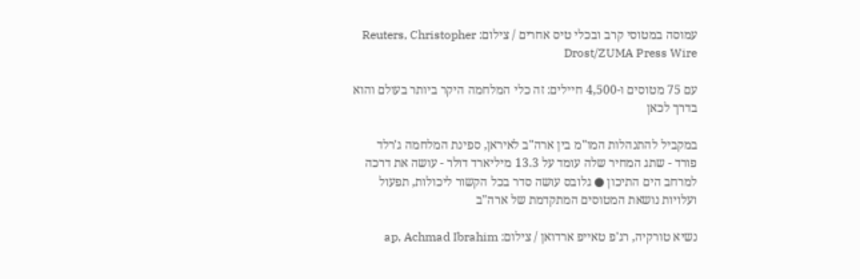עמוסה במטוסי קרב ובכלי טיס אחרים / צילום: Reuters, Christopher Drost/ZUMA Press Wire

עם 75 מטוסים ו-4,500 חיילים: זה כלי המלחמה היקר ביותר בעולם והוא בדרך לכאן

במקביל להתנהלות המו"מ בין ארה"ב לאיראן, ספינת המלחמה ג'רלד פורד - שתג המחיר שלה עומד על 13.3 מיליארד דולר - עושה את דרכה למרחב הים התיכון ● גלובס עושה סדר בכל הקשור ליכולות, תפעול ועלויות נושאת המטוסים המתקדמת של ארה"ב

נשיא טורקיה, רג'פ טאייפ ארדואן / צילום: ap, Achmad Ibrahim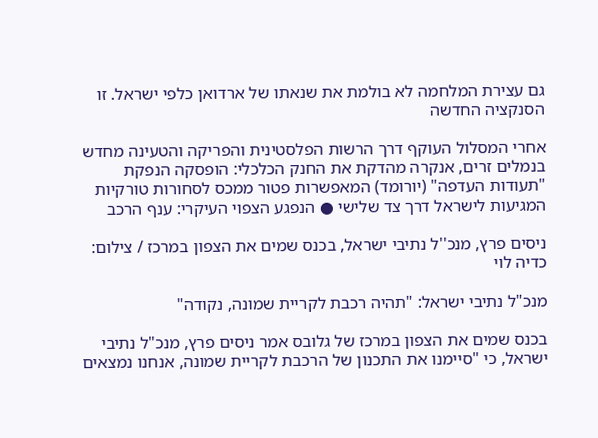גם עצירת המלחמה לא בולמת את שנאתו של ארדואן כלפי ישראל. זו הסנקציה החדשה

אחרי המסלול העוקף דרך הרשות הפלסטינית והפריקה והטעינה מחדש בנמלים זרים, אנקרה מהדקת את החנק הכלכלי: הופסקה הנפקת "תעודות העדפה" (יורומד) המאפשרות פטור ממכס לסחורות טורקיות המגיעות לישראל דרך צד שלישי ● הנפגע הצפוי העיקרי: ענף הרכב

ניסים פרץ, מנכ''ל נתיבי ישראל, בכנס שמים את הצפון במרכז / צילום: כדיה לוי

מנכ"ל נתיבי ישראל: "תהיה רכבת לקריית שמונה, נקודה"

בכנס שמים את הצפון במרכז של גלובס אמר ניסים פרץ, מנכ"ל נתיבי ישראל, כי "סיימנו את התכנון של הרכבת לקריית שמונה, אנחנו נמצאים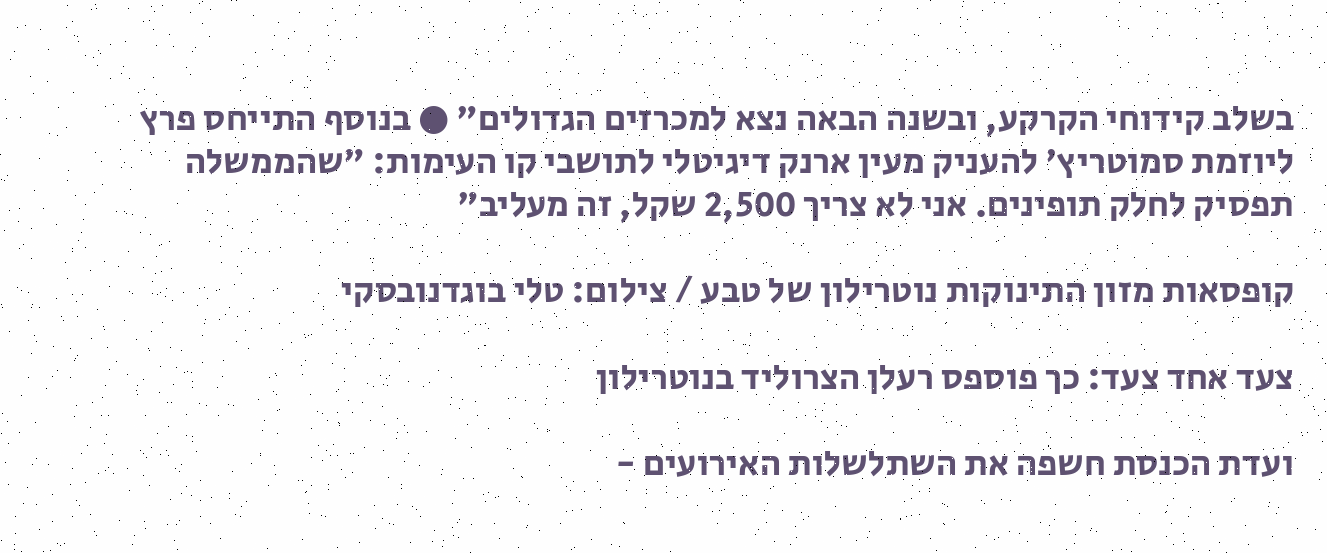בשלב קידוחי הקרקע, ובשנה הבאה נצא למכרזים הגדולים" ● בנוסף התייחס פרץ ליוזמת סמוטריץ' להעניק מעין ארנק דיגיטלי לתושבי קו העימות: "שהממשלה תפסיק לחלק תופינים. אני לא צריך 2,500 שקל, זה מעליב"

קופסאות מזון התינוקות נוטרילון של טבע / צילום: טלי בוגדנובסקי

צעד אחד צעד: כך פוספס רעלן הצרוליד בנוטרילון

ועדת הכנסת חשפה את השתלשלות האירועים -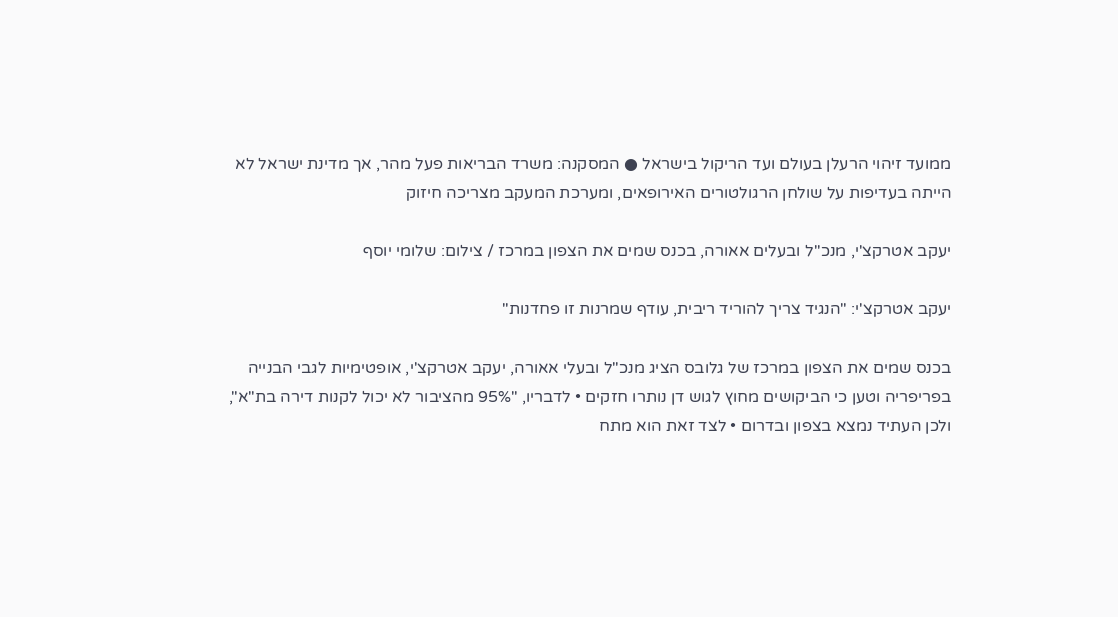ממועד זיהוי הרעלן בעולם ועד הריקול בישראל ● המסקנה: משרד הבריאות פעל מהר, אך מדינת ישראל לא הייתה בעדיפות על שולחן הרגולטורים האירופאים, ומערכת המעקב מצריכה חיזוק

יעקב אטרקצ'י, מנכ''ל ובעלים אאורה, בכנס שמים את הצפון במרכז / צילום: שלומי יוסף

יעקב אטרקצ'י: "הנגיד צריך להוריד ריבית, עודף שמרנות זו פחדנות"

בכנס שמים את הצפון במרכז של גלובס הציג מנכ"ל ובעלי אאורה, יעקב אטרקצ'י, אופטימיות לגבי הבנייה בפריפריה וטען כי הביקושים מחוץ לגוש דן נותרו חזקים • לדבריו, "95% מהציבור לא יכול לקנות דירה בת"א", ולכן העתיד נמצא בצפון ובדרום • לצד זאת הוא מתח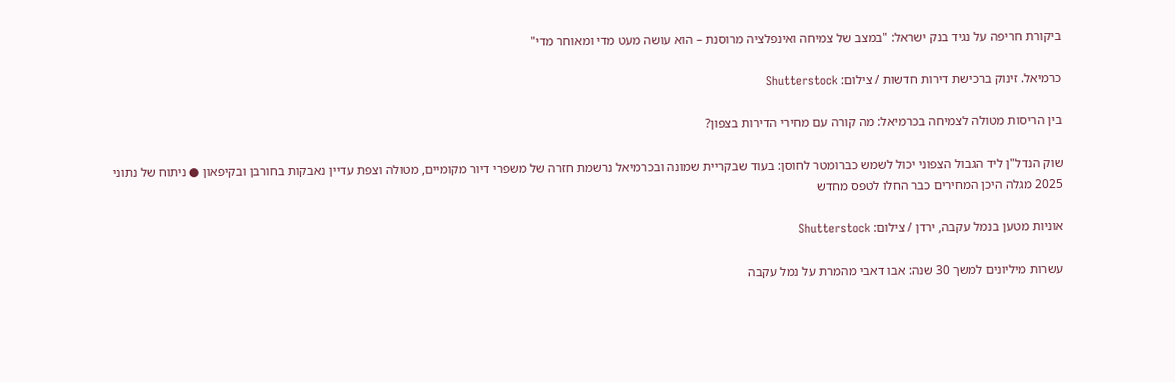ביקורת חריפה על נגיד בנק ישראל: "במצב של צמיחה ואינפלציה מרוסנת – הוא עושה מעט מדי ומאוחר מדי"

כרמיאל. זינוק ברכישת דירות חדשות / צילום: Shutterstock

בין הריסות מטולה לצמיחה בכרמיאל: מה קורה עם מחירי הדירות בצפון?

שוק הנדל"ן ליד הגבול הצפוני יכול לשמש כברומטר לחוסן: בעוד שבקריית שמונה ובכרמיאל נרשמת חזרה של משפרי דיור מקומיים, מטולה וצפת עדיין נאבקות בחורבן ובקיפאון ● ניתוח של נתוני 2025 מגלה היכן המחירים כבר החלו לטפס מחדש

אוניות מטען בנמל עקבה, ירדן / צילום: Shutterstock

עשרות מיליונים למשך 30 שנה: אבו דאבי מהמרת על נמל עקבה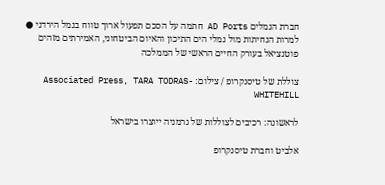חברת הנמלים AD Ports חתמה על הסכם תפעול ארוך טווח בנמל הירדני ● למרות הנחיתות מול נמלי הים התיכון והאיום הביטחוני, האמירתים מזהים פוטנציאל בעורק החיים הראשי של הממלכה

צוללת של טיסנקרופ / צילום: Associated Press, TARA TODRAS-WHITEHILL

לראשונה: רכיבים לצוללות של גרמניה ייוצרו בישראל

אלביט וחברת טיסנקרופ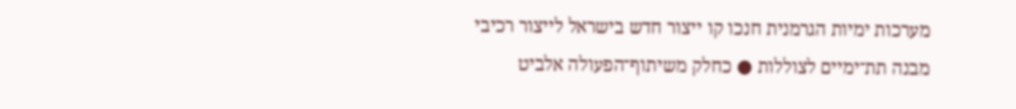מערכות ימיות הגרמנית חנכו קו ייצור חדש בישראל לייצור רכיבי מבנה תת־ימיים לצוללות ● כחלק משיתוף־הפעולה אלביט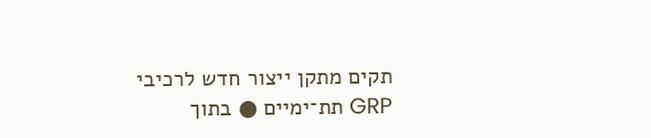תקים מתקן ייצור חדש לרכיבי GRP תת־ימיים ● בתוך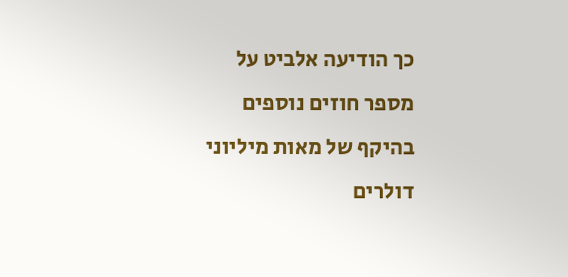כך הודיעה אלביט על מספר חוזים נוספים בהיקף של מאות מיליוני דולרים